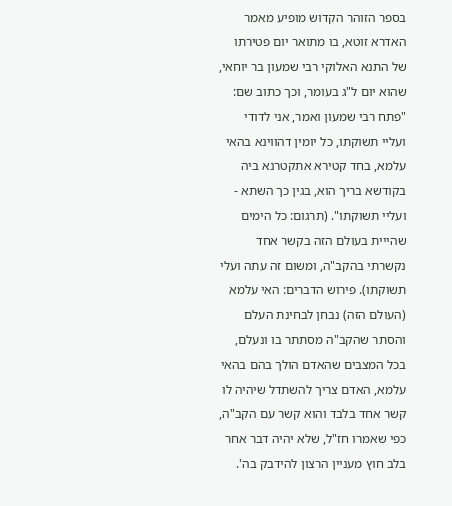בספר הזוהר הקדוש מופיע מאמר האדרא זוטא, בו מתואר יום פטירתו של התנא האלוקי רבי שמעון בר יוחאי, שהוא יום ל"ג בעומר, וכך כתוב שם: "פתח רבי שמעון ואמר, אני לדודי ועליי תשוקתו, כל יומין דהווינא בהאי עלמא, בחד קטירא אתקטרנא ביה בקודשא בריך הוא, בגין כך השתא - ועליי תשוקתו". (תרגום: כל הימים שהייית בעולם הזה בקשר אחד נקשרתי בהקב"ה, ומשום זה עתה ועלי תשוקתו). פירוש הדברים: האי עלמא (העולם הזה) נבחן לבחינת העלם והסתר שהקב"ה מסתתר בו ונעלם, בכל המצבים שהאדם הולך בהם בהאי עלמא, האדם צריך להשתדל שיהיה לו קשר אחד בלבד והוא קשר עם הקב"ה, כפי שאמרו חז"ל, שלא יהיה דבר אחר בלב חוץ מעניין הרצון להידבק בה'.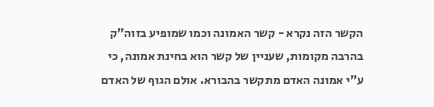הקשר הזה נקרא - קשר האמונה וכמו שמופיע בזוה"ק בהרבה מקומות, שעניין של קשר הוא בחינת אמונה, כי ע"י אמונה האדם מתקשר בהבורא. אולם הגוף של האדם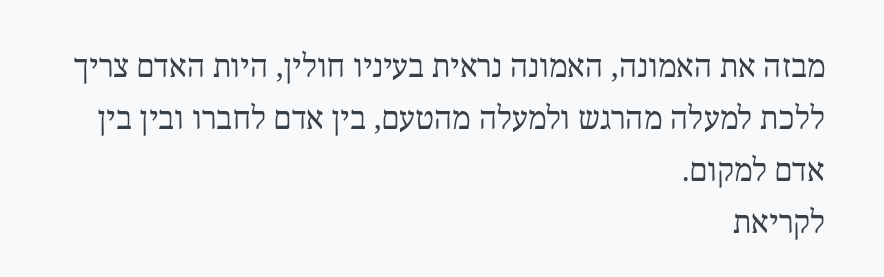מבזה את האמונה, האמונה נראית בעיניו חולין, היות האדם צריך ללכת למעלה מהרגש ולמעלה מהטעם, בין אדם לחברו ובין בין אדם למקום.
לקריאת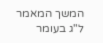המשך המאמר ל"ג בעומר